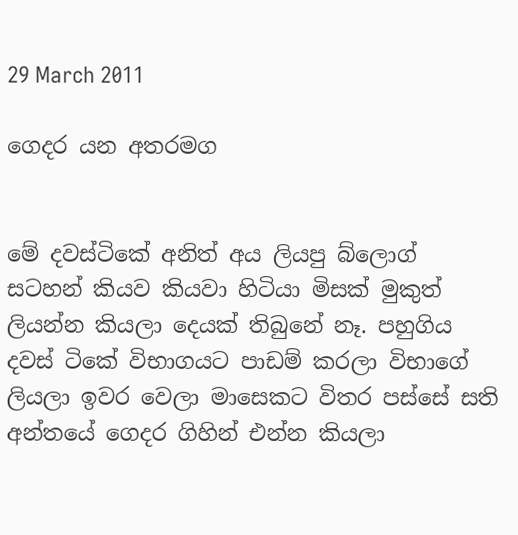29 March 2011

ගෙදර යන අතරමග


මේ දවස්ටිකේ අනිත් අය ලියපු බ්ලොග් සටහන් කියව කියවා හිටියා මිසක් මුකුත් ලියන්න කියලා දෙයක් තිබුනේ නෑ. පහුගිය දවස් ටිකේ විභාගයට පාඩම් කරලා විභාගේ ලියලා ඉවර වෙලා මාසෙකට විතර පස්සේ සති අන්තයේ ගෙදර ගිහින් එන්න කියලා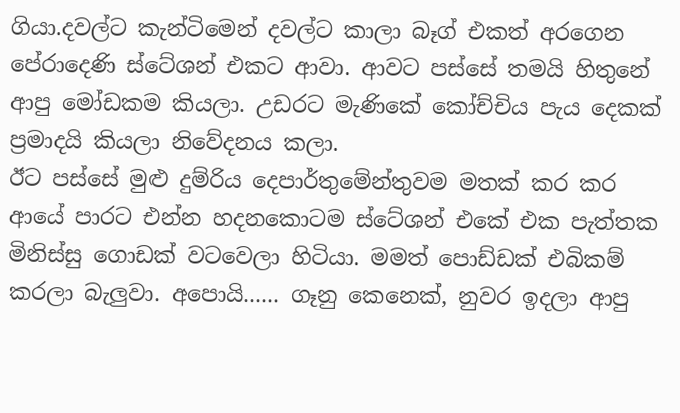ගියා.දවල්ට කැන්ටිමෙන් දවල්ට කාලා බෑග් එකත් අරගෙන පේරාදෙණි ස්ටේශන් එකට ආවා. ආවට පස්සේ තමයි හිතුනේ ආපු මෝඩකම කියලා. උඩරට මැණිකේ කෝච්චිය පැය දෙකක් ප්‍රමාදයි කියලා නිවේදනය කලා.
ඊට පස්සේ මුළු දුම්රිය දෙපාර්තුමේන්තුවම මතක් කර කර ආයේ පාරට එන්න හදනකොටම ස්ටේශන් එකේ එක පැත්තක මිනිස්සු ගොඩක් වටවෙලා හිටියා. මමත් පොඩ්ඩක් එබිකම් කරලා බැලුවා. අපොයි...... ගෑනු කෙනෙක්, නුවර ඉදලා ආපු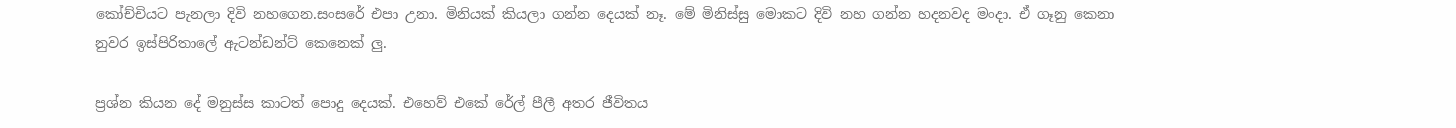කෝච්චියට පැනලා දිවි නහගෙන.සංසරේ එපා උනා. මිනියක් කියලා ගන්න දෙයක් නෑ. මේ මිනිස්සු මොකට දිවි නහ ගන්න හදනවද මංදා. ඒ ගෑනු කෙනා නුවර ඉස්පිරිතාලේ ඇටන්ඩන්ට් කෙනෙක් ලු.

ප්‍රශ්න කියන දේ මනුස්ස කාටත් පොදු දෙයක්. එහෙව් එකේ රේල් පීලී අතර ජීවිතය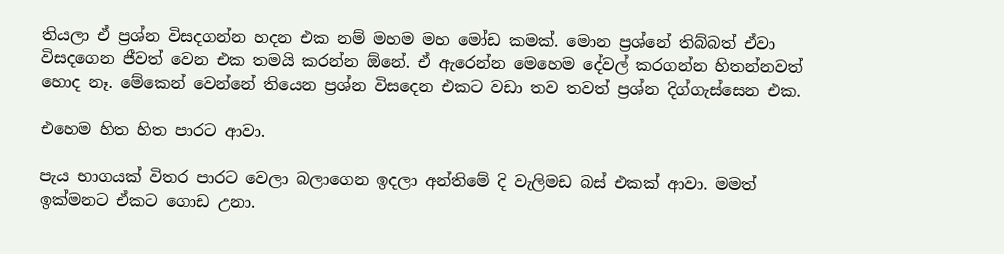තියලා ඒ ප්‍රශ්න විසදගන්න හදන එක නම් මහම මහ මෝඩ කමක්. මොන ප්‍රශ්නේ තිබ්බත් ඒවා විසදගෙන ජීවත් වෙන එක තමයි කරන්න ඕනේ. ඒ ඇරෙන්න මෙහෙම දේවල් කරගන්න හිතන්නවත් හොද නෑ. මේකෙන් වෙන්නේ තියෙන ප්‍රශ්න විසදෙන එකට වඩා තව තවත් ප්‍රශ්න දිග්ගැස්සෙන එක.

එහෙම හිත හිත පාරට ආවා.

පැය භාගයක් විතර පාරට වෙලා බලාගෙන ඉදලා අන්තිමේ දි වැලිමඩ බස් එකක් ආවා. මමත් ඉක්මනට ඒකට ගොඩ උනා.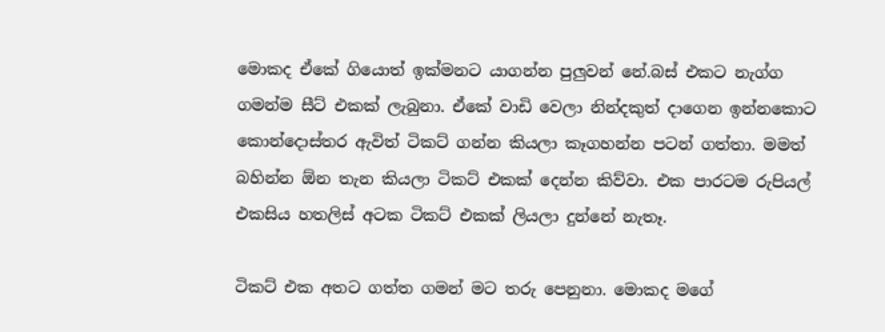මොකද ඒකේ ගියොත් ඉක්මනට යාගන්න පුලුවන් නේ.බස් එකට නැග්ග ගමන්ම සීට් එකක් ලැබුනා. ඒකේ වාඩි වෙලා නින්දකුත් දාගෙන ඉන්නකොට කොන්දොස්තර ඇවිත් ටිකට් ගන්න කියලා කෑගහන්න පටන් ගත්තා. මමත් බහින්න ඕන තැන කියලා ටිකට් එකක් දෙන්න කිව්වා. එක පාරටම රුපියල් එකසිය හතලිස් අටක ටිකට් එකක් ලියලා දුන්නේ නැතෑ.

ටිකට් එක අතට ගත්ත ගමන් මට තරු පෙනුනා. මොකද මගේ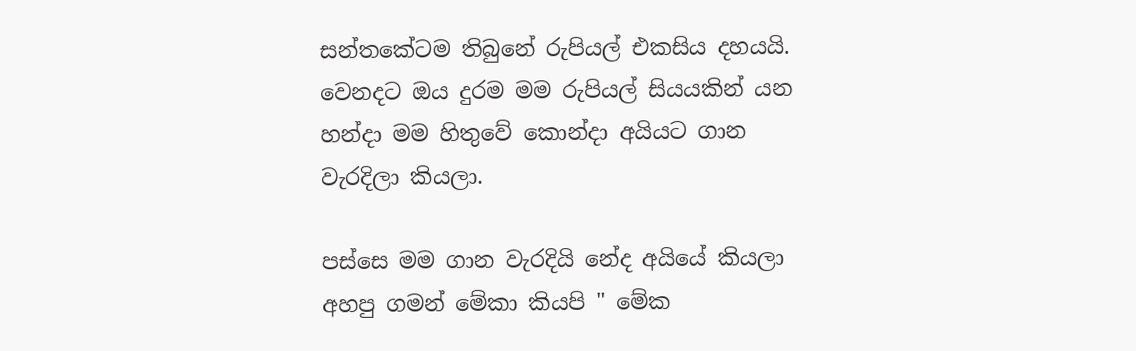සන්තකේටම තිබුනේ රුපියල් එකසිය දහයයි. වෙනදට ඔය දුරම මම රුපියල් සියයකින් යන හන්දා මම හිතුවේ කොන්දා අයියට ගාන වැරදිලා කියලා.

පස්සෙ මම ගාන වැරදියි නේද අයියේ කියලා අහපු ගමන් මේකා කියපි " මේක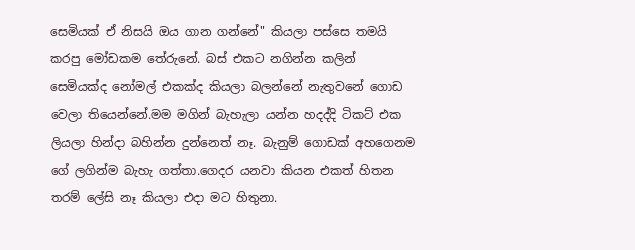සෙමියක් ඒ නිසයි ඔය ගාන ගන්නේ" කියලා පස්සෙ තමයි කරපු මෝඩකම තේරුනේ. බස් එකට නගින්න කලින් සෙමියක්ද නෝමල් එකක්ද කියලා බලන්නේ නැතුවනේ ගොඩ වෙලා තියෙන්නේ.මම මගින් බැහැලා යන්න හදද්දි ටිකට් එක ලියලා හින්දා බහින්න දුන්නෙත් නෑ. බැනුම් ගොඩක් අහගෙනම ගේ ලගින්ම බැහැ ගත්තා.ගෙදර යනවා කියන එකත් හිතන තරම් ලේසි නෑ කියලා එදා මට හිතුනා.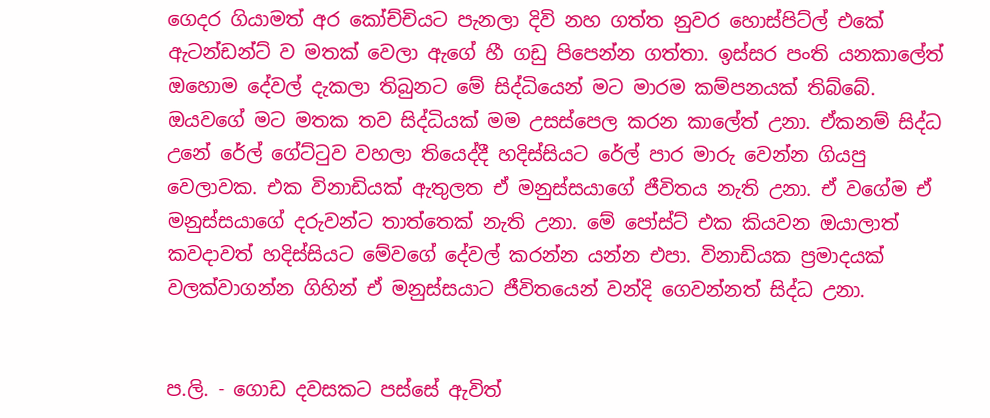ගෙදර ගියාමත් අර කෝච්චියට පැනලා දිවි නහ ගත්ත නුවර හොස්පිට්ල් එකේ ඇටන්ඩන්ට් ව මතක් වෙලා ඇගේ හී ගඩු පිපෙන්න ගත්තා. ඉස්සර පංති යනකාලේත් ඔහොම දේවල් දැකලා තිබුනට මේ සිද්ධියෙන් මට මාරම කම්පනයක් තිබ්බේ. ඔයවගේ මට මතක තව සිද්ධියක් මම උසස්පෙල කරන කාලේත් උනා. ඒකනම් සිද්ධ උනේ රේල් ගේට්ටුව වහලා තියෙද්දී හදිස්සියට රේල් පාර මාරු වෙන්න ගියපු වෙලාවක. එක විනාඩියක් ඇතුලත ඒ මනුස්සයාගේ ජීවිතය නැති උනා. ඒ වගේම ඒ මනුස්සයාගේ දරුවන්ට තාත්තෙක් නැති උනා. මේ පෝස්ට් එක කියවන ඔයාලාත් කවදාවත් හදිස්සියට මේවගේ දේවල් කරන්න යන්න එපා. විනාඩියක ප්‍රමාදයක් වලක්වාගන්න ගිහින් ඒ මනුස්සයාට ජීවිතයෙන් වන්දි ගෙවන්නත් සිද්ධ උනා.


ප.ලි. - ගොඩ දවසකට පස්සේ ඇවිත්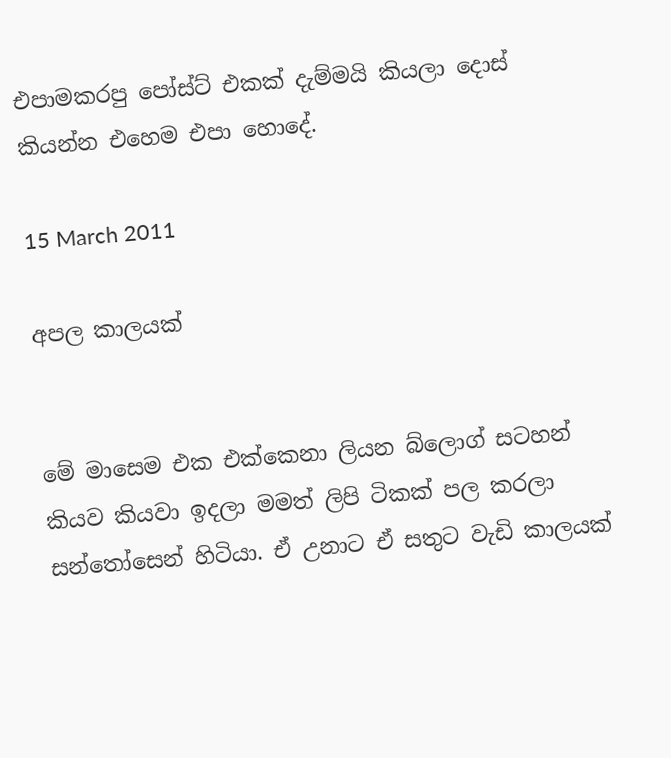එපාමකරපු පෝස්ට් එකක් දැම්මයි කියලා දොස් කියන්න එහෙම එපා හොදේ.

15 March 2011

අපල කාලයක්


මේ මාසෙම එක එක්කෙනා ලියන බ්ලොග් සටහන් කියව කියවා ඉදලා මමත් ලිපි ටිකක් පල කරලා සන්තෝසෙන් හිටියා. ඒ උනාට ඒ සතුට වැඩි කාලයක්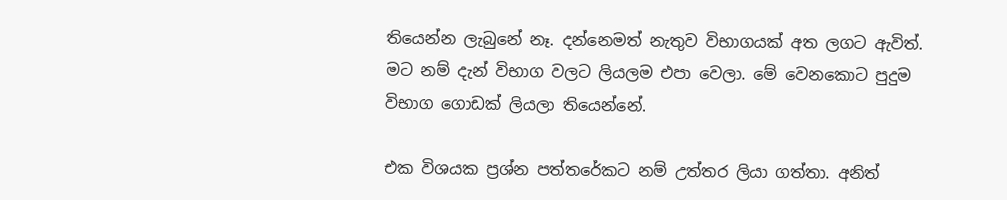තියෙන්න ලැබුනේ නෑ. දන්නෙමත් නැතුව විභාගයක් අත ලගට ඇවිත්. මට නම් දැන් විභාග වලට ලියලම එපා වෙලා. මේ වෙනකොට පුදුම විභාග ගොඩක් ලියලා තියෙන්නේ.

එක විශයක ප්‍රශ්න පත්තරේකට නම් උත්තර ලියා ගත්තා. අනිත්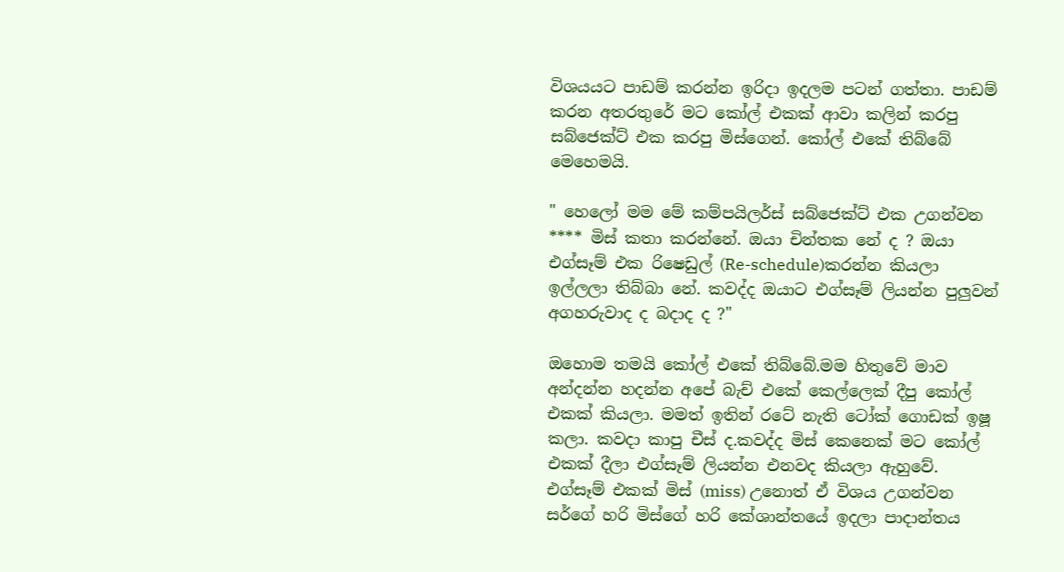විශයයට පාඩම් කරන්න ඉරිදා ඉදලම පටන් ගත්තා. පාඩම් කරන අතරතුරේ මට කෝල් එකක් ආවා කලින් කරපු සබ්ජෙක්ට් එක කරපු මිස්ගෙන්. කෝල් එකේ තිබ්බේ මෙහෙමයි.

" හෙලෝ මම මේ කම්පයිලර්ස් සබ්ජෙක්ට් එක උගන්වන **** මිස් කතා කරන්නේ. ඔයා චින්තක නේ ද ? ඔයා එග්සෑම් එක රිෂෙඩුල් (Re-schedule)කරන්න කියලා ඉල්ලලා තිබ්බා නේ. කවද්ද ඔයාට එග්සෑම් ලියන්න පුලුවන් අගහරුවාද ද බදාද ද ?"

ඔහොම තමයි කෝල් එකේ තිබ්බේ.මම හිතුවේ මාව අන්දන්න හදන්න අපේ බැච් එකේ කෙල්ලෙක් දීපු කෝල් එකක් කියලා. මමත් ඉතින් රටේ නැති ටෝක් ගොඩක් ඉෂූ කලා. කවදා කාපු චීස් ද.කවද්ද මිස් කෙනෙක් මට කෝල් එකක් දීලා එග්සෑම් ලියන්න එනවද කියලා ඇහුවේ. එග්සෑම් එකක් මිස් (miss) උනොත් ඒ විශය උගන්වන සර්ගේ හරි මිස්ගේ හරි කේශාන්තයේ ඉදලා පාදාන්තය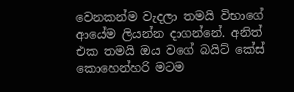වෙනකන්ම වැදලා තමයි විභාගේ ආයේම ලියන්න දාගන්නේ. අනිත් එක තමයි ඔය වගේ බයිට් කේස් කොහෙන්හරි මටම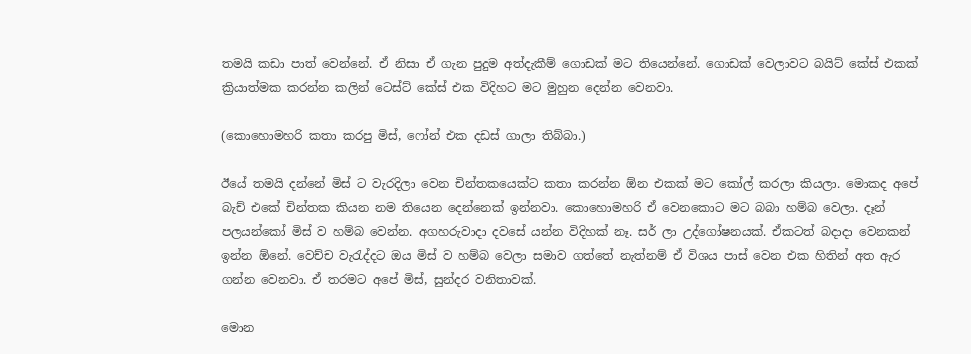තමයි කඩා පාත් වෙන්නේ. ඒ නිසා ඒ ගැන පුදුම අත්දැකීම් ගොඩක් මට තියෙන්නේ. ගොඩක් වෙලාවට බයිට් කේස් එකක් ක්‍රියාත්මක කරන්න කලින් ටෙස්ට් කේස් එක විදිහට මට මුහුන දෙන්න වෙනවා.

(කොහොමහරි කතා කරපු මිස්, ෆෝන් එක දඩස් ගාලා තිබ්බා.)

ඊයේ තමයි දන්නේ මිස් ට වැරදිලා වෙන චින්තකයෙක්ට කතා කරන්න ඕන එකක් මට කෝල් කරලා කියලා. මොකද අපේ බැච් එකේ චින්තක කියන නම තියෙන දෙන්නෙක් ඉන්නවා. කොහොමහරි ඒ වෙනකොට මට බබා හම්බ වෙලා. දෑන් පලයන්කෝ මිස් ව හම්බ වෙන්න. අගහරුවාදා දවසේ යන්න විදිහක් නෑ. සර් ලා උද්ගෝෂනයක්. ඒකටත් බදාදා වෙනකන් ඉන්න ඕනේ. වෙච්ච වැරැද්දට ඔය මිස් ව හම්බ වෙලා සමාව ගත්තේ නැත්නම් ඒ විශය පාස් වෙන එක හිතින් අත ඇර ගන්න වෙනවා. ඒ තරමට අපේ මිස්, සුන්දර වනිතාවක්.

මොන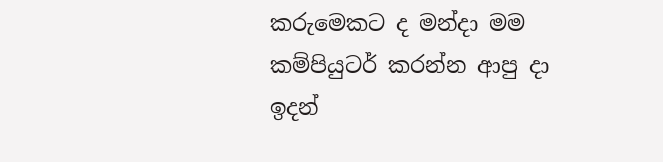කරුමෙකට ද මන්දා මම කම්පියුටර් කරන්න ආපු දා ඉදන්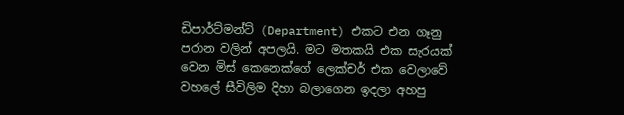ඩිපාර්ට්මන්ට් (Department) එකට එන ගෑනු පරාන වලින් අපලයි. මට මතකයි එක සැරයක් වෙන මිස් කෙනෙක්ගේ ලෙක්චර් එක වෙලාවේ වහලේ සීවිලිම දිහා බලාගෙන ඉදලා අහපු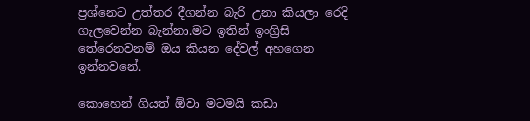ප්‍රශ්නෙට උත්තර දීගන්න බැරි උනා කියලා රෙදි ගැලවෙන්න බැන්නා.මට ඉතින් ඉංග්‍රිසි තේරෙනවනම් ඔය කියන දේවල් අහගෙන ඉන්නවනේ.

කොහෙන් ගියත් ඕවා මටමයි කඩා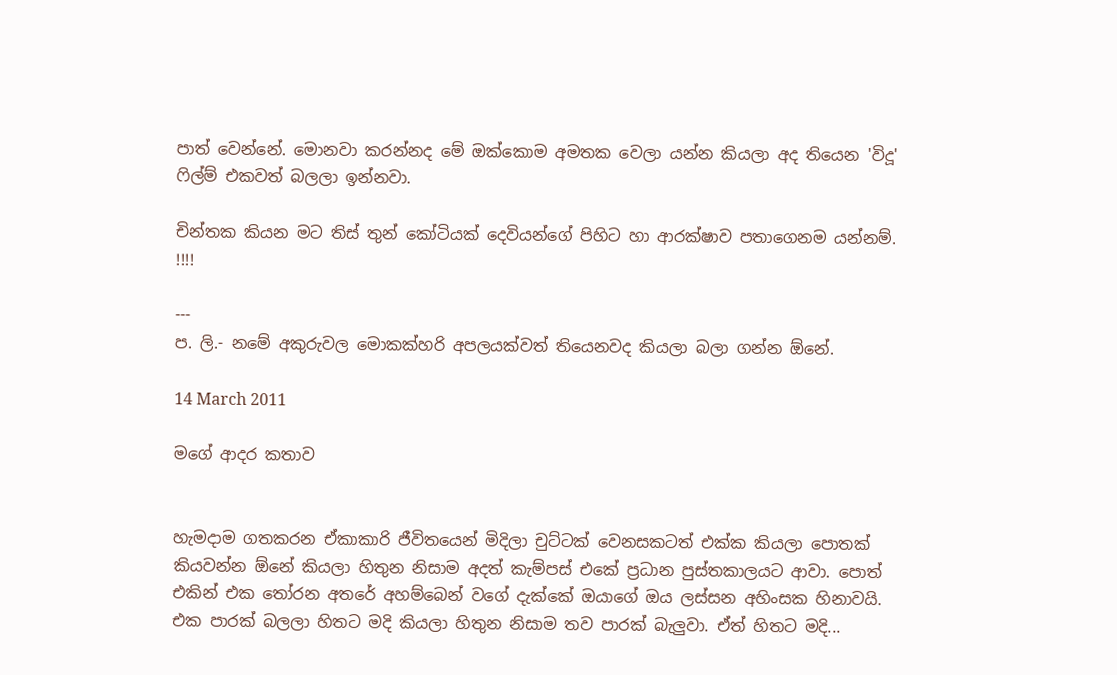පාත් වෙන්නේ. මොනවා කරන්නද මේ ඔක්කොම අමතක වෙලා යන්න කියලා අද තියෙන 'විදූ' ෆිල්ම් එකවත් බලලා ඉන්නවා.

චින්තක කියන මට තිස් තුන් කෝටියක් දෙවියන්ගේ පිහිට හා ආරක්ෂාව පතාගෙනම යන්නම්. !!!!

---
ප. ලි.- නමේ අකුරුවල මොකක්හරි අපලයක්වත් තියෙනවද කියලා බලා ගන්න ඕනේ.

14 March 2011

මගේ ආදර කතාව


හැමදාම ගතකරන ඒකාකාරි ජීවිතයෙන් මිදිලා චුට්ටක් වෙනසකටත් එක්ක කියලා පොතක් කියවන්න ඕනේ කියලා හිතුන නිසාම අදත් කැම්පස් එකේ ප්‍රධාන පුස්තකාලයට ආවා. පොත් එකින් එක තෝරන අතරේ අහම්බෙන් වගේ දැක්කේ ඔයාගේ ඔය ලස්සන අහිංසක හිනාවයි. එක පාරක් බලලා හිතට මදි කියලා හිතුන නිසාම තව පාරක් බැලුවා. ඒත් හිතට මදි...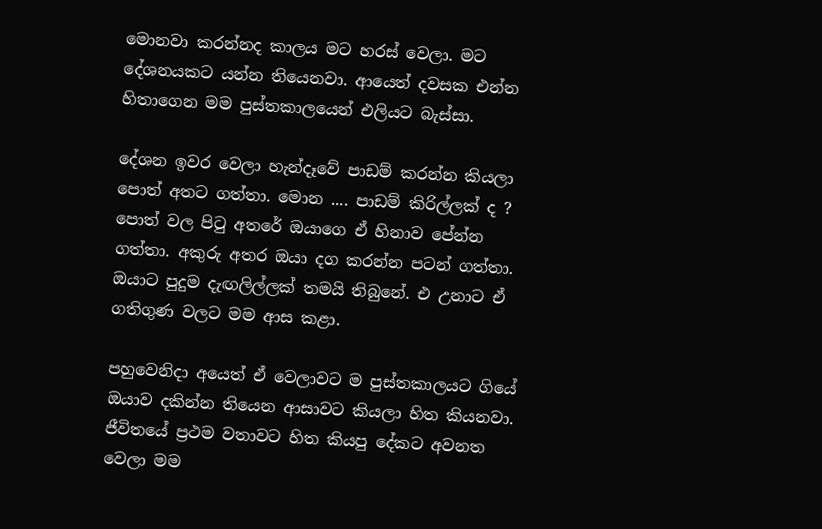මොනවා කරන්නද කාලය මට හරස් වෙලා. මට දේශනයකට යන්න තියෙනවා. ආයෙත් දවසක එන්න හිතාගෙන මම පුස්තකාලයෙන් එලියට බැස්සා.

දේශන ඉවර වෙලා හැන්දෑවේ පාඩම් කරන්න කියලා පොත් අතට ගත්තා. මොන .... පාඩම් කිරිල්ලක් ද ? පොත් වල පිටු අතරේ ඔයාගෙ ඒ හිනාව පේන්න ගත්තා. අකුරු අතර ඔයා දග කරන්න පටන් ගත්තා. ඔයාට පුදුම දැඟලිල්ලක් තමයි තිබුනේ. එ උනාට ඒ ගතිගුණ වලට මම ආස කළා.

පහුවෙනිදා අයෙත් ඒ වෙලාවට ම පුස්තකාලයට ගියේ ඔයාව දකින්න තියෙන ආසාවට කියලා හිත කියනවා. ජීවිතයේ ප්‍රථම වතාවට හිත කියපු දේකට අවනත වෙලා මම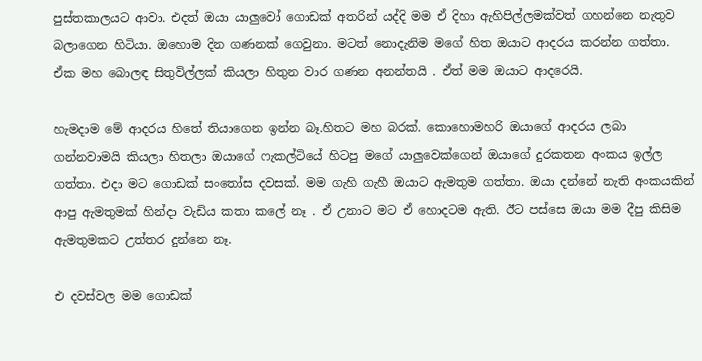පුස්තකාලයට ආවා. එදත් ඔයා යාලුවෝ ගොඩක් අතරින් යද්දි මම ඒ දිහා ඇහිපිල්ලමක්වත් ගහන්නෙ නැතුව බලාගෙන හිටියා. ඔහොම දින ගණනක් ගෙවුනා. මටත් නොදැනිම මගේ හිත ඔයාට ආදරය කරන්න ගත්තා. ඒක මහ බොලඳ සිතුවිල්ලක් කියලා හිතුන වාර ගණන අනන්තයි . ඒත් මම ඔයාට ආදරෙයි.

හැමදාම මේ ආදරය හිතේ තියාගෙන ඉන්න බෑ.හිතට මහ බරක්. කොහොමහරි ඔයාගේ ආදරය ලබා ගන්නවාමයි කියලා හිතලා ඔයාගේ ෆැකල්ටියේ හිටපු මගේ යාලුවෙක්ගෙන් ඔයාගේ දුරකතන අංකය ඉල්ල ගත්තා. එදා මට ගොඩක් සංතෝස දවසක්. මම ගැහි ගැහී ඔයාට ඇමතුම ගත්තා. ඔයා දන්නේ නැති අංකයකින් ආපු ඇමතුමක් හින්දා වැඩිය කතා කලේ නෑ . ඒ උනාට මට ඒ හොදටම ඇති. ඊට පස්සෙ ඔයා මම දීපු කිසිම ඇමතුමකට උත්තර දුන්නෙ නෑ.

එ දවස්වල මම ගොඩක්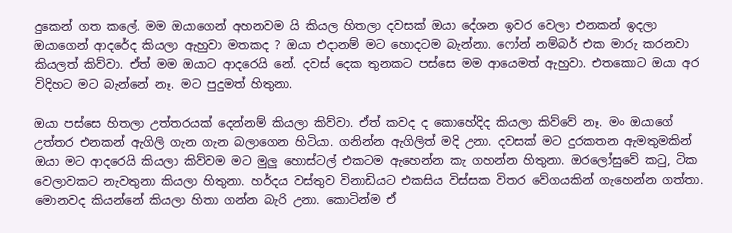දුකෙන් ගත කලේ. මම ඔයාගෙන් අහනවම යි කියල හිතලා දවසක් ඔයා දේශන ඉවර වෙලා එනකන් ඉදලා ඔයාගෙන් ආදරේද කියලා ඇහුවා මතකද ? ඔයා එදානම් මට හොදටම බැන්නා. ෆෝන් නම්බර් එක මාරු කරනවා කියලත් කිව්වා. ඒත් මම ඔයාට ආදරෙයි නේ. දවස් දෙක තුනකට පස්සෙ මම ආයෙමත් ඇහුවා. එතකොට ඔයා අර විදිහට මට බැන්නේ නෑ. මට පුදුමත් හිතුනා.

ඔයා පස්සෙ හිතලා උත්තරයක් දෙන්නම් කියලා කිව්වා. ඒත් කවද ද කොහේදිද කියලා කිව්වේ නෑ. මං ඔයාගේ උත්තර එනකන් ඇගිලි ගැන ගැන බලාගෙන හිටියා. ගනින්න ඇගිලිත් මදි උනා. දවසක් මට දුරකතන ඇමතුමකින් ඔයා මට ආදරෙයි කියලා කිව්වම මට මුලු හොස්ටල් එකටම ඇහෙන්න කැ ගහන්න හිතුනා. ඔරලෝසුවේ කටු, ටික වෙලාවකට නැවතුනා කියලා හිතුනා. හර්දය වස්තුව විනාඩියට එකසිය විස්සක විතර වේගයකින් ගැහෙන්න ගත්තා. මොනවද කියන්නේ කියලා හිතා ගන්න බැරි උනා. කොටින්ම ඒ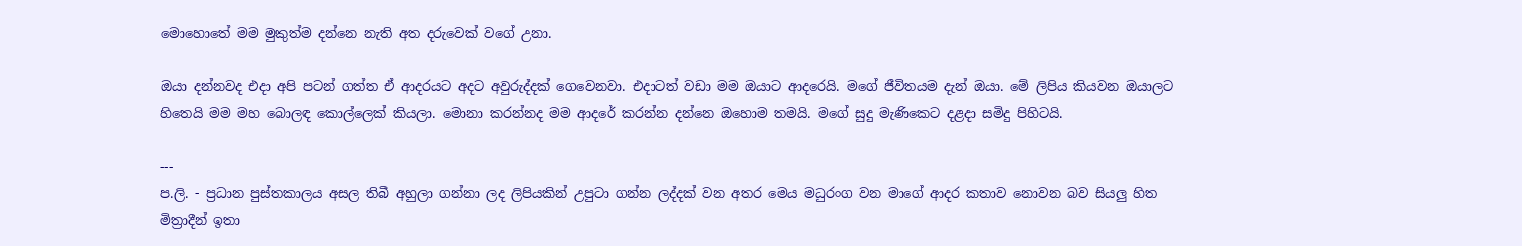මොහොතේ මම මුකුත්ම දන්නෙ නැති අත දරුවෙක් වගේ උනා.

ඔයා දන්නවද එදා අපි පටන් ගත්ත ඒ ආදරයට අදට අවුරුද්දක් ගෙවෙනවා. එදාටත් වඩා මම ඔයාට ආදරෙයි. මගේ ජීවිතයම දැන් ඔයා. මේ ලිපිය කියවන ඔයාලට හිතෙයි මම මහ බොලඳ කොල්ලෙක් කියලා. මොනා කරන්නද මම ආදරේ කරන්න දන්නෙ ඔහොම තමයි. මගේ සුදු මැණිකෙට දළදා සමිදු පිහිටයි.

---
ප.ලි. - ප්‍රධාන පුස්තකාලය අසල තිබී අහුලා ගන්නා ලද ලිපියකින් උපුටා ගන්න ලද්දක් වන අතර මෙය මධුරංග වන මාගේ ආදර කතාව නොවන බව සියලු හිත මිත්‍රාදීන් ඉතා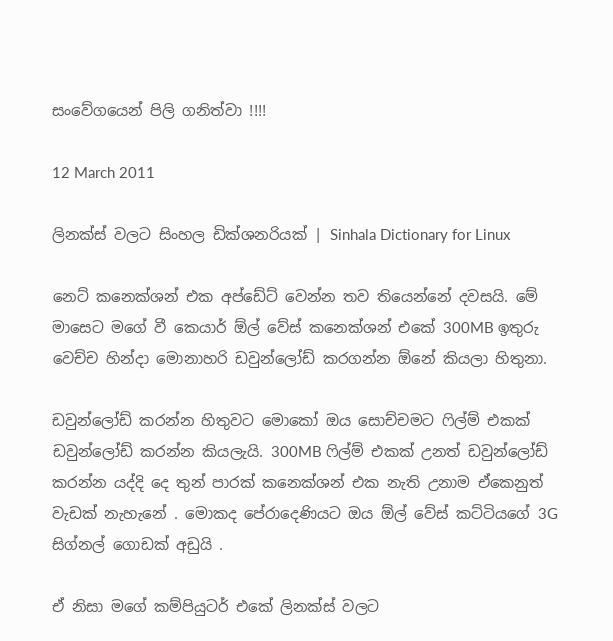සංවේගයෙන් පිලි ගනිත්වා !!!!

12 March 2011

ලිනක්ස් වලට සිංහල ඩික්ශනරියක් | Sinhala Dictionary for Linux

නෙට් කනෙක්ශන් එක අප්ඩේට් වෙන්න තව තියෙන්නේ දවසයි. මේ මාසෙට මගේ වී කෙයාර් ඕල් වේස් කනෙක්ශන් එකේ 300MB ඉතුරු වෙච්ච හින්දා මොනාහරි ඩවුන්ලෝඩ් කරගන්න ඕනේ කියලා හිතුනා.

ඩවුන්ලෝඩ් කරන්න හිතුවට මොකෝ ඔය සොච්චමට ෆිල්ම් එකක් ඩවුන්ලෝඩ් කරන්න කියලැයි. 300MB ෆිල්ම් එකක් උනත් ඩවුන්ලෝඩ් කරන්න යද්දි දෙ තුන් පාරක් කනෙක්ශන් එක නැති උනාම ඒකෙනුත් වැඩක් නැහැනේ . මොකද පේරාදෙණියට ඔය ඕල් වේස් කට්ටියගේ 3G සිග්නල් ගොඩක් අඩුයි .

ඒ නිසා මගේ කම්පියුටර් එකේ ලිනක්ස් වලට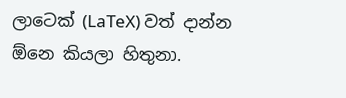ලාටෙක් (LaTeX) වත් දාන්න ඕනෙ කියලා හිතුනා.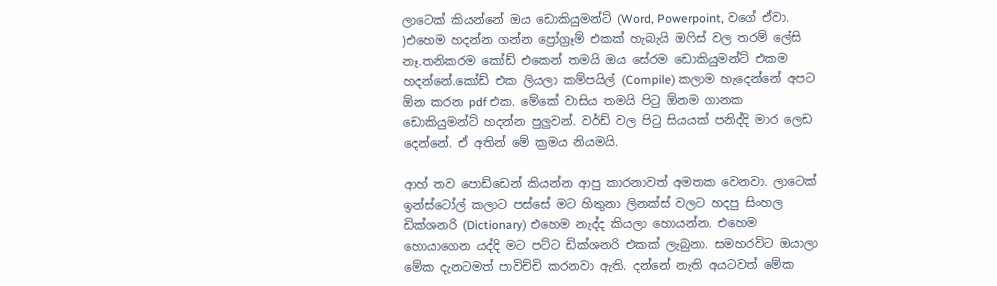ලාටෙක් කියන්නේ ඔය ඩොකියුමන්ට් (Word, Powerpoint, වගේ ඒවා. )එහෙම හදන්න ගන්න ප්‍රෝග්‍රෑම් එකක් හැබැයි ඔෆිස් වල තරම් ලේසි නෑ.තනිකරම කෝඩ් එකෙන් තමයි ඔය සේරම ඩොකියුමන්ට් එකම හදන්නේ.කෝඩ් එක ලියලා කම්පයිල් (Compile) කලාම හැදෙන්නේ අපට ඕන කරන pdf එක. මේකේ වාසිය තමයි පිටු ඕනම ගානක ඩොකියුමන්ට් හදන්න පුලුවන්. වර්ඩ් වල පිටු සියයක් පනිද්දි මාර ලෙඩ දෙන්නේ. ඒ අතින් මේ ක්‍රමය නියමයි.

ආහ් තව පොඩ්ඩෙන් කියන්න ආපු කාරනාවත් අමතක වෙනවා. ලාටෙක් ඉන්ස්ටෝල් කලාට පස්සේ මට හිතුනා ලිනක්ස් වලට හදපු සිංහල ඩික්ශනරි (Dictionary) එහෙම නැද්ද කියලා හොයන්න. එහෙම හොයාගෙන යද්දි මට පට්ට ඩික්ශනරි එකක් ලැබුනා. සමහරවිට ඔයාලා මේක දැනටමත් පාවිච්චි කරනවා ඇති. දන්නේ නැති අයටවත් මේක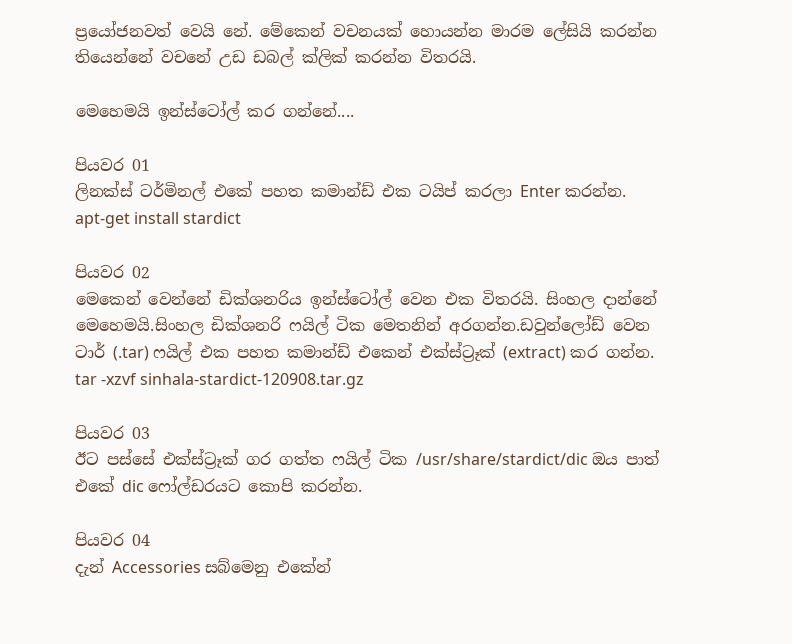ප්‍රයෝජනවත් වෙයි නේ. මේකෙන් වචනයක් හොයන්න මාරම ලේසියි කරන්න තියෙන්නේ වචනේ උඩ ඩබල් ක්ලික් කරන්න විතරයි.

මෙහෙමයි ඉන්ස්ටෝල් කර ගන්නේ....

පියවර 01
ලිනක්ස් ටර්මිනල් එකේ පහත කමාන්ඩ් එක ටයිප් කරලා Enter කරන්න.
apt-get install stardict

පියවර 02
මෙකෙන් වෙන්නේ ඩික්ශනරිය ඉන්ස්ටෝල් වෙන එක විතරයි. සිංහල දාන්නේ මෙහෙමයි.සිංහල ඩික්ශනරි ෆයිල් ටික මෙතනින් අරගන්න.ඩවුන්ලෝඩ් වෙන ටාර් (.tar) ෆයිල් එක පහත කමාන්ඩ් එකෙන් එක්ස්ට්‍රෑක් (extract) කර ගන්න.
tar -xzvf sinhala-stardict-120908.tar.gz

පියවර 03
ඊට පස්සේ එක්ස්ට්‍රෑක් ගර ගත්ත ෆයිල් ටික /usr/share/stardict/dic ඔය පාත් එකේ dic ෆෝල්ඩරයට කොපි කරන්න.

පියවර 04
දැන් Accessories සබ්මෙනු එකේන්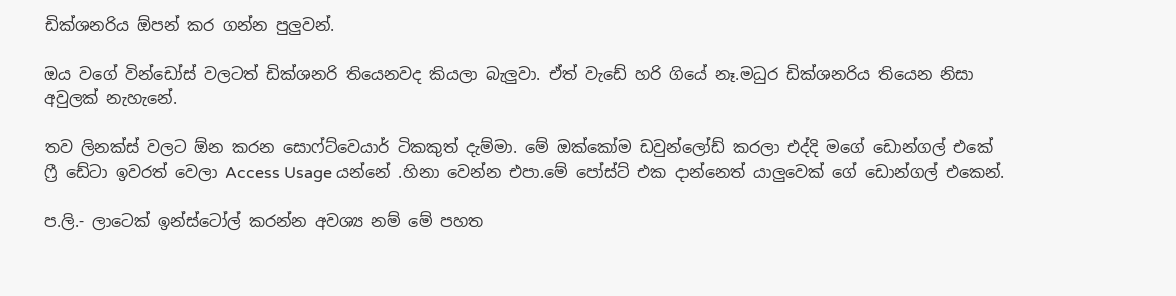ඩික්ශනරිය ඕපන් කර ගන්න පුලුවන්.

ඔය වගේ වින්ඩෝස් වලටත් ඩික්ශනරි තියෙනවද කියලා බැලුවා. ඒත් වැඩේ හරි ගියේ නෑ.මධුර ඩික්ශනරිය තියෙන නිසා අවුලක් නැහැනේ.

තව ලිනක්ස් වලට ඕන කරන සොෆ්ට්වෙයාර් ටිකකුත් දැම්මා. මේ ඔක්කෝම ඩවුන්ලෝඩ් කරලා එද්දි මගේ ඩොන්ගල් එකේ ෆ්‍රී ඩේටා ඉවරත් වෙලා Access Usage යන්නේ .හිනා වෙන්න එපා.මේ පෝස්ට් එක දාන්නෙත් යාලුවෙක් ගේ ඩොන්ගල් එකෙන්.

ප.ලි.- ලාටෙක් ඉන්ස්ටෝල් කරන්න අවශ්‍ය නම් මේ පහත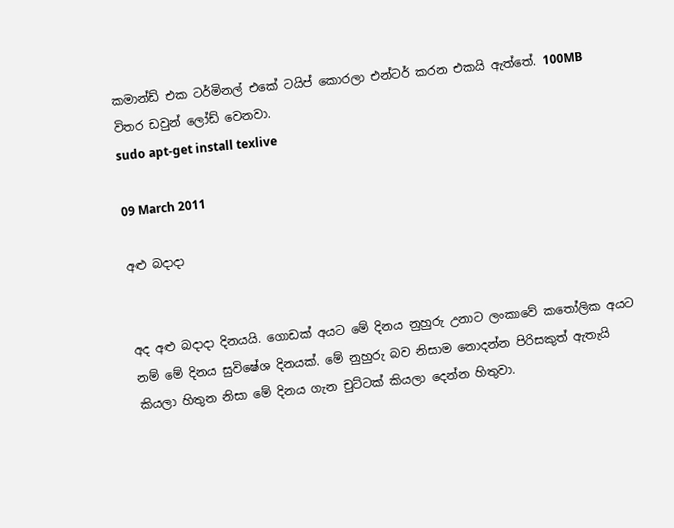කමාන්ඩ් එක ටර්මිනල් එකේ ටයිප් කොරලා එන්ටර් කරන එකයි ඇත්තේ. 100MB විතර ඩවුන් ලෝඩ් වෙනවා.
sudo apt-get install texlive

09 March 2011

අළු බදාදා


අද අළු බදාදා දිනයයි. ගොඩක් අයට මේ දිනය නුහුරු උනාට ලංකාවේ කතෝලික අයට නම් මේ දිනය සුවිෂේශ දිනයක්. මේ නුහුරු බව නිසාම නොදන්න පිරිසකුත් ඇතැයි කියලා හිතුන නිසා මේ දිනය ගැන චුට්ටක් කියලා දෙන්න හිතුවා.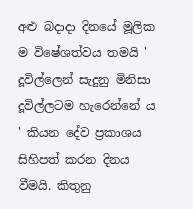අළු බදාදා දිනයේ මූලික ම විෂේශත්වය තමයි ' දූවිල්ලෙන් සැදුනු මිනිසා දූවිල්ලටම හැරෙන්නේ ය ' කියන දේව ප්‍රකාශය සිහිපත් කරන දිනය වීමයි. කිතුනු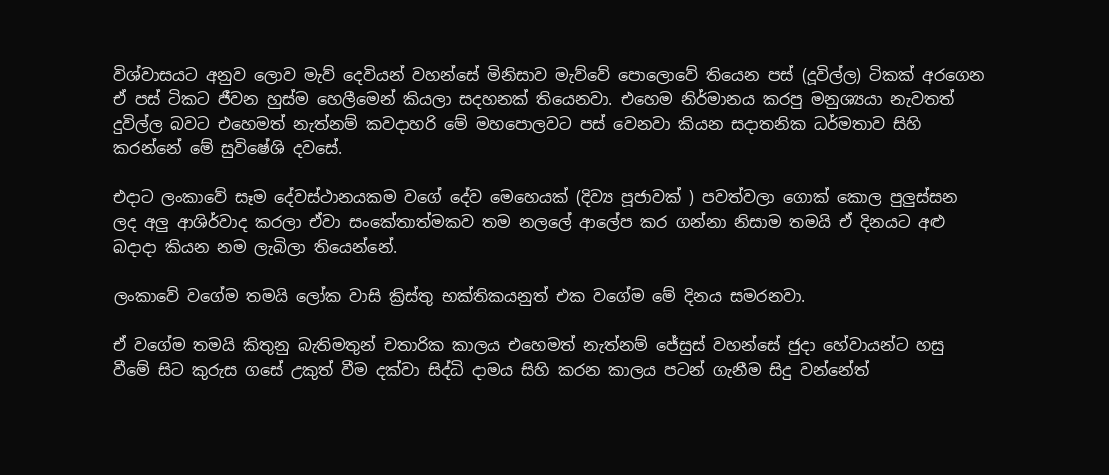විශ්වාසයට අනුව ලොව මැව් දෙවියන් වහන්සේ මිනිසාව මැව්වේ පොලොවේ තියෙන පස් (දූවිල්ල) ටිකක් අරගෙන ඒ පස් ටිකට ජීවන හුස්ම හෙලීමෙන් කියලා සදහනක් තියෙනවා. එහෙම නිර්මානය කරපු මනුශ්‍යයා නැවතත් දුවිල්ල බවට එහෙමත් නැත්නම් කවදාහරි මේ මහපොලවට පස් වෙනවා කියන සදාතනික ධර්මතාව සිහි කරන්නේ මේ සුවිෂේශි දවසේ.

එදාට ලංකාවේ සෑම දේවස්ථානයකම වගේ දේව මෙහෙයක් (දිව්‍ය පූජාවක් ) පවත්වලා ගොක් කොල පුලුස්සන ලද අලු ආශිර්වාද කරලා ඒවා සංකේතාත්මකව තම නලලේ ආලේප කර ගන්නා නිසාම තමයි ඒ දිනයට අළු බදාදා කියන නම ලැබිලා තියෙන්නේ.

ලංකාවේ වගේම තමයි ලෝක වාසි ක්‍රිස්තු භක්තිකයනුත් එක වගේම මේ දිනය සමරනවා.

ඒ වගේම තමයි කිතුනු බැතිමතුන් චතාරික කාලය එහෙමත් නැත්නම් ජේසුස් වහන්සේ ජුදා හේවායන්ට හසු වීමේ සිට කුරුස ගසේ උකුත් වීම දක්වා සිද්ධි දාමය සිහි කරන කාලය පටන් ගැනීම සිදු වන්නේත්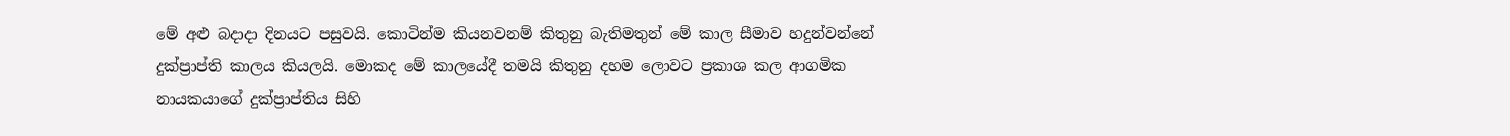මේ අළු බදාදා දිනයට පසුවයි. කොටින්ම කියනවනම් කිතුනු බැතිමතුන් මේ කාල සීමාව හදුන්වන්නේ දුක්ප්‍රාප්ති කාලය කියලයි. මොකද මේ කාලයේදී තමයි කිතුනු දහම ලොවට ප්‍රකාශ කල ආගමික නායකයාගේ දුක්ප්‍රාප්තිය සිහි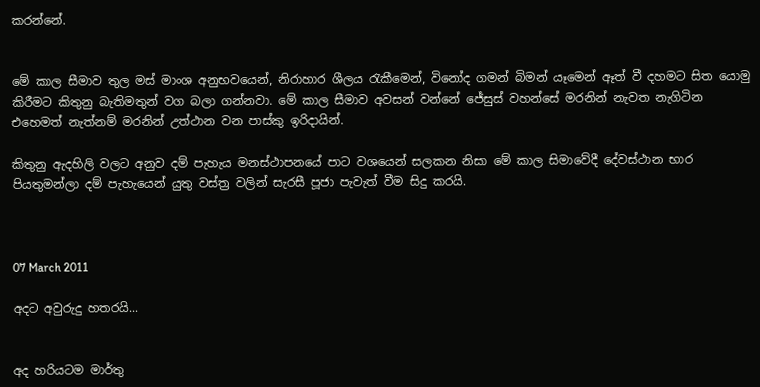කරන්නේ.


මේ කාල සීමාව තුල මස් මාංශ අනුභවයෙන්, නිරාහාර ශීලය රැකීමෙන්, විනෝද ගමන් බිමන් යෑමෙන් ඈත් වී දහමට සිත යොමු කිරීමට කිතුනු බැතිමතුන් වග බලා ගන්නවා. මේ කාල සීමාව අවසන් වන්නේ ජේසුස් වහන්සේ මරනින් නැවත නැගිටින එහෙමත් නැත්නම් මරනින් උත්ථාන වන පාස්කු ඉරිදායින්.

කිතුනු ඇදහිලි වලට අනුව දම් පැහැය මනස්ථාපනයේ පාට වශයෙන් සලකන නිසා මේ කාල සිමාවේදී දේවස්ථාන භාර පියතුමන්ලා දම් පැහැයෙන් යුතු වස්ත්‍ර වලින් සැරසී පූජා පැවැත් වීම සිදු කරයි.



07 March 2011

අදට අවුරුදු හතරයි...


අද හරියටම මාර්තු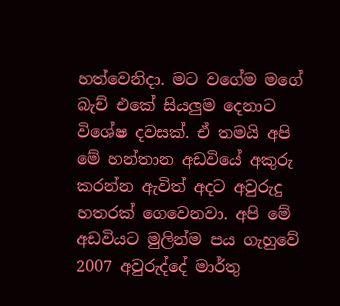හත්වෙනිදා. මට වගේම මගේ බැච් එකේ සියලුම දෙනාට විශේෂ දවසක්. ඒ තමයි අපි මේ හන්තාන අඩවියේ අකුරු කරන්න ඇවිත් අදට අවුරුදු හතරක් ගෙවෙනවා. අපි මේ අඩවියට මුලින්ම පය ගැහුවේ 2007 අවුරුද්දේ මාර්තු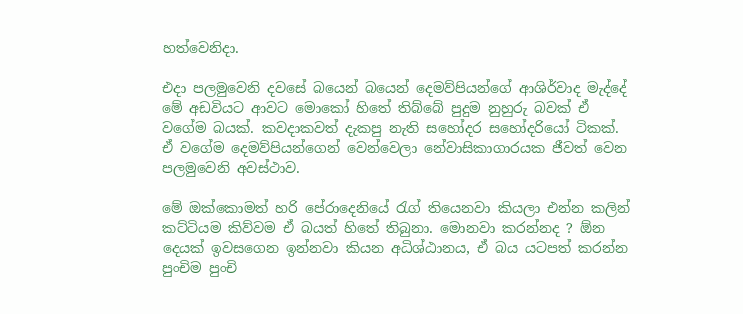හත්වෙනිදා.

එදා පලමුවෙනි දවසේ බයෙන් බයෙන් දෙමව්පියන්ගේ ආශිර්වාද මැද්දේ මේ අඩවියට ආවට මොකෝ හිතේ තිබ්බේ පුදුම නුහුරු බවක් ඒ වගේම බයක්. කවදාකවත් දැකපු නැති සහෝදර සහෝදරියෝ ටිකක්. ඒ වගේම දෙමව්පියන්ගෙන් වෙන්වෙලා නේවාසිකාගාරයක ජීවත් වෙන පලමුවෙනි අවස්ථාව.

මේ ඔක්කොමත් හරි පේරාදෙනියේ රැග් තියෙනවා කියලා එන්න කලින් කට්ටියම කිව්වම ඒ බයත් හිතේ තිබුනා. මොනවා කරන්නද ? ඕන දෙයක් ඉවසගෙන ඉන්නවා කියන අධිශ්ඨානය, ඒ බය යටපත් කරන්න පුංචිම පුංචි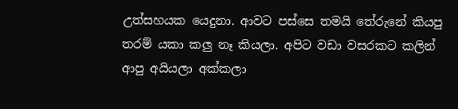උත්සහයක යෙදුනා. ආවට පස්සෙ තමයි තේරුනේ කියපු තරම් යකා කලු නෑ කියලා. අපිට වඩා වසරකට කලින් ආපු අයියලා අක්කලා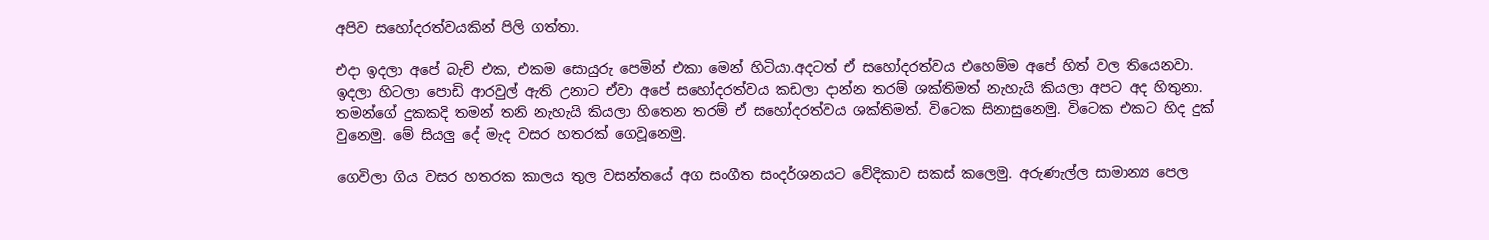අපිව සහෝදරත්වයකින් පිලි ගත්තා.

එදා ඉදලා අපේ බැච් එක, එකම සොයුරු පෙමින් එකා මෙන් හිටියා.අදටත් ඒ සහෝදරත්වය එහෙම්ම අපේ හිත් වල තියෙනවා. ඉදලා හිටලා පොඩි ආරවුල් ඇති උනාට ඒවා අපේ සහෝදරත්වය කඩලා දාන්න තරම් ශක්තිමත් නැහැයි කියලා අපට අද හිතුනා. තමන්ගේ දුකකදි තමන් තනි නැහැයි කියලා හිතෙන තරම් ඒ සහෝදරත්වය ශක්තිමත්. විටෙක සිනාසුනෙමු. විටෙක එකට හිද දුක් වුනෙමු. මේ සියලු දේ මැද වසර හතරක් ගෙවූනෙමු.

ගෙවිලා ගිය වසර හතරක කාලය තුල වසන්තයේ අග සංගීත සංදර්ශනයට වේදිකාව සකස් කලෙමු. අරුණැල්ල සාමාන්‍ය පෙල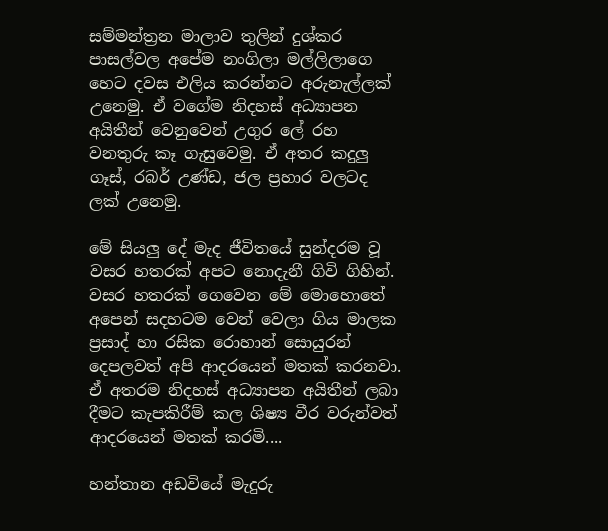සම්මන්ත්‍රන මාලාව තුලින් දුශ්කර පාසල්වල අපේම නංගිලා මල්ලිලාගෙ හෙට දවස එලිය කරන්නට අරුනැල්ලක් උනෙමු. ඒ වගේම නිදහස් අධ්‍යාපන අයිතීන් වෙනුවෙන් උගුර ලේ රහ වනතුරු කෑ ගැසුවෙමු. ඒ අතර කදුලු ගෑස්, රබර් උණ්ඩ, ජල ප්‍රහාර වලටද ලක් උනෙමු.

මේ සියලු දේ මැද ජීවිතයේ සුන්දරම වූ වසර හතරක් අපට නොදැනී ගිවි ගිහින්.
වසර හතරක් ගෙවෙන මේ මොහොතේ අපෙන් සදහටම වෙන් වෙලා ගිය මාලක ප්‍රසාද් හා රසික රොහාන් සොයුරන් දෙපලවත් අපි ආදරයෙන් මතක් කරනවා. ඒ අතරම නිදහස් අධ්‍යාපන අයිතීන් ලබා දීමට කැපකිරීම් කල ශිෂ්‍ය වීර වරුන්වත් ආදරයෙන් මතක් කරමි....

හන්තාන අඩවියේ මැදුරු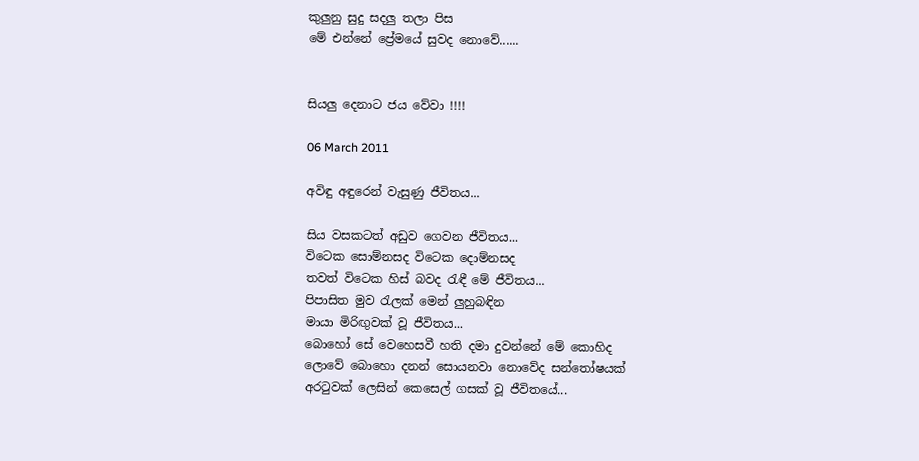කුලුනු සුදු සදලු තලා පිස
මේ එන්නේ ප්‍රේමයේ සුවද නොවේ......


සියලු දෙනාට ජය වේවා !!!!

06 March 2011

අවිඳු අඳුරෙන් වැසුණු ජීවිතය...

සිය වසකටත් අඩුව ගෙවන ජීවිතය...
විටෙක සොම්නසද විටෙක දොම්නසද
තවත් විටෙක හිස් බවද රැඳී මේ ජීවිතය...
පිපාසිත මුව රැලක් මෙන් ලුහුබඳින
මායා මිරිඟුවක් වූ ජීවිතය...
බොහෝ සේ වෙහෙසවී හති දමා දුවන්නේ මේ කොහිද
ලොවේ බොහො දනන් සොයනවා නොවේද සන්තෝෂයක්
අරටුවක් ලෙසින් කෙසෙල් ගසක් වූ ජීවිතයේ...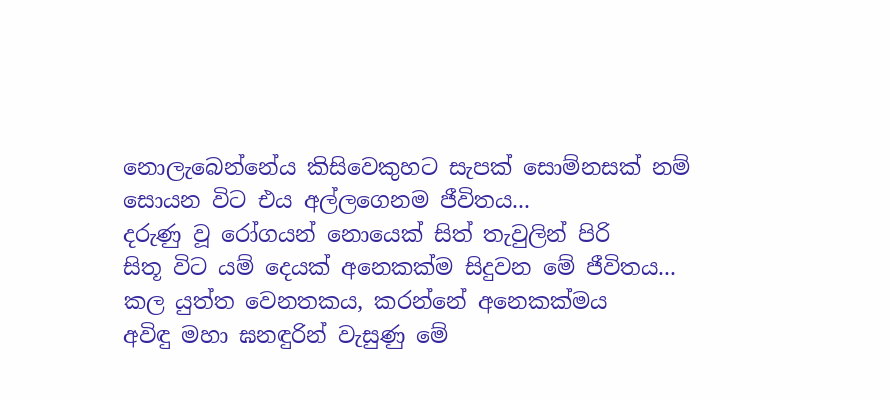නොලැබෙන්නේය කිසිවෙකුහට සැපක් සොම්නසක් නම්
සොයන විට එය අල්ලගෙනම ජීවිතය...
දරුණු වූ රෝගයන් නොයෙක් සිත් තැවුලින් පිරි
සිතූ විට යම් දෙයක් අනෙකක්ම සිදුවන මේ ජීවිතය...
කල යුත්ත වෙනතකය, කරන්නේ අනෙකක්මය
අවිඳු මහා ඝනඳුරින් වැසුණු මේ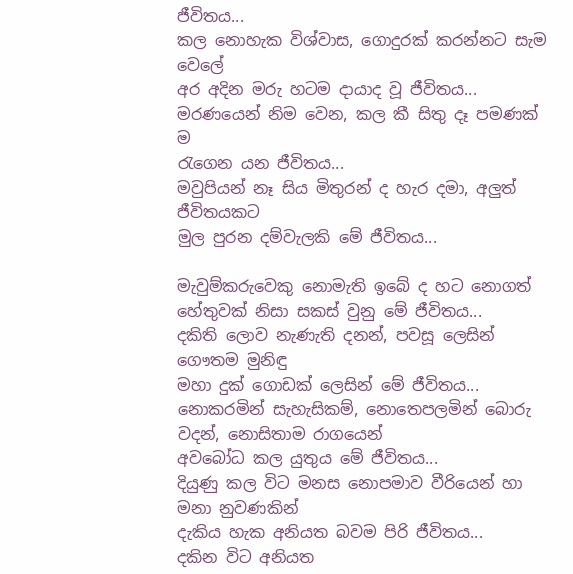ජීවිතය...
කල නොහැක විශ්වාස, ගොදුරක් කරන්නට සැම වෙලේ
අර අදින මරු හටම දායාද වූ ජීවිතය...
මරණයෙන් නිම වෙන, කල කී සිතු දෑ පමණක් ම
රැගෙන යන ජීවිතය...
මවුපියන් නෑ සිය මිතුරන් ද හැර දමා, අලුත් ජීවිතයකට
මුල පුරන දම්වැලකි මේ ජීවිතය...

මැවුම්කරුවෙකු නොමැති ඉබේ ද හට නොගත්
හේතුවක් නිසා සකස් වුනු මේ ජීවිතය...
දකිති ලොව නැණැති දනන්, පවසූ ලෙසින් ගෞතම මුනිඳු
මහා දුක් ගොඩක් ලෙසින් මේ ජීවිතය...
නොකරමින් සැහැසිකම්, නොතෙපලමින් බොරු වදන්, නොසිතාම රාගයෙන්
අවබෝධ කල යුතුය මේ ජීවිතය...
දියුණු කල විට මනස නොපමාව වීරියෙන් හා මනා නුවණකින්
දැකිය හැක අනියත බවම පිරි ජීවිතය...
දකින විට අනියත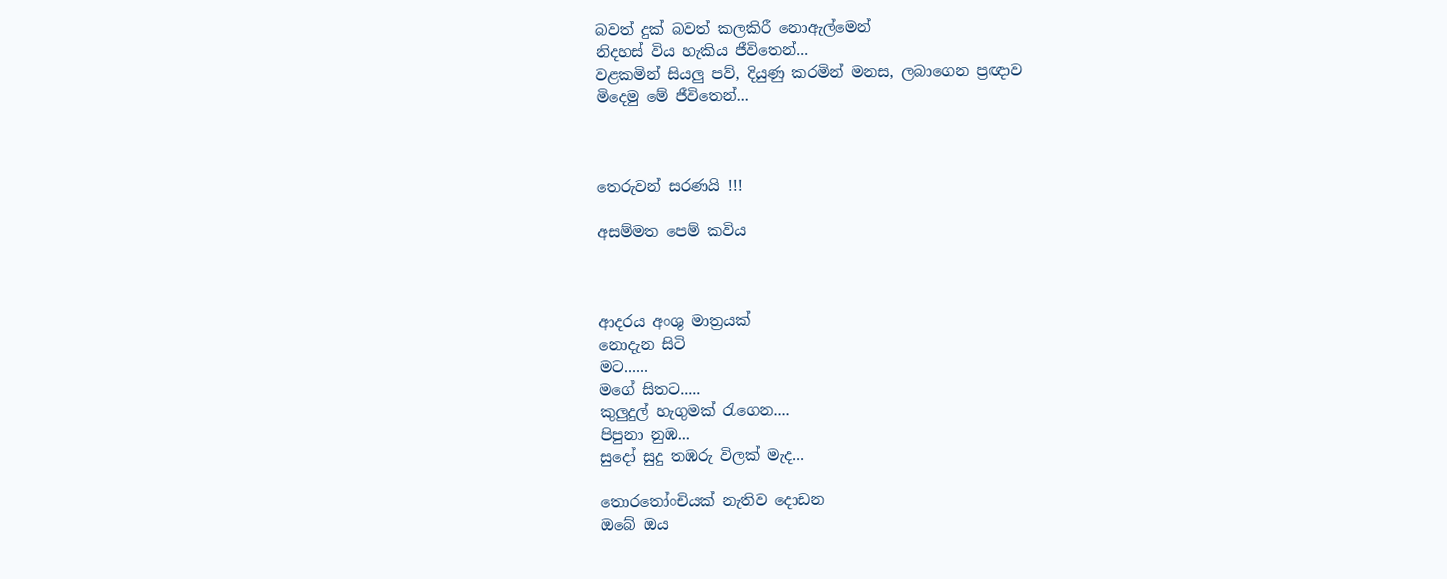බවත් දුක් බවත් කලකිරී නොඇල්මෙන්
නිදහස් විය හැකිය ජීවිතෙන්...
වළකමින් සියලු පව්, දියුණු කරමින් මනස, ලබාගෙන ප්‍රඥාව
මිදෙමු මේ ජීවිතෙන්...



තෙරුවන් සරණයි !!!

අසම්මත පෙම් කවිය



ආදරය අංශු මාත්‍රයක්
නොදැන සිටි
මට......
මගේ සිතට.....
කුලුදුල් හැගුමක් රැගෙන....
පිපුනා නුඹ...
සුදෝ සුදු තඹරු විලක් මැද...

තොරතෝංචියක් නැතිව දොඩන
ඔබේ ඔය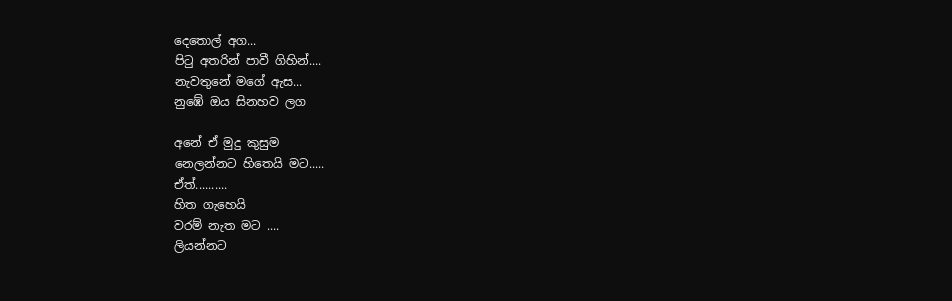දෙතොල් අග...
පිටු අතරින් පාවී ගිහින්....
නැවතුනේ මගේ ඇස...
නුඹේ ඔය සිනහව ලග

අනේ ඒ මුදු කුසුම
නෙලන්නට හිතෙයි මට.....
ඒත්..........
හිත ගැහෙයි
වරම් නැත මට ....
ලියන්නට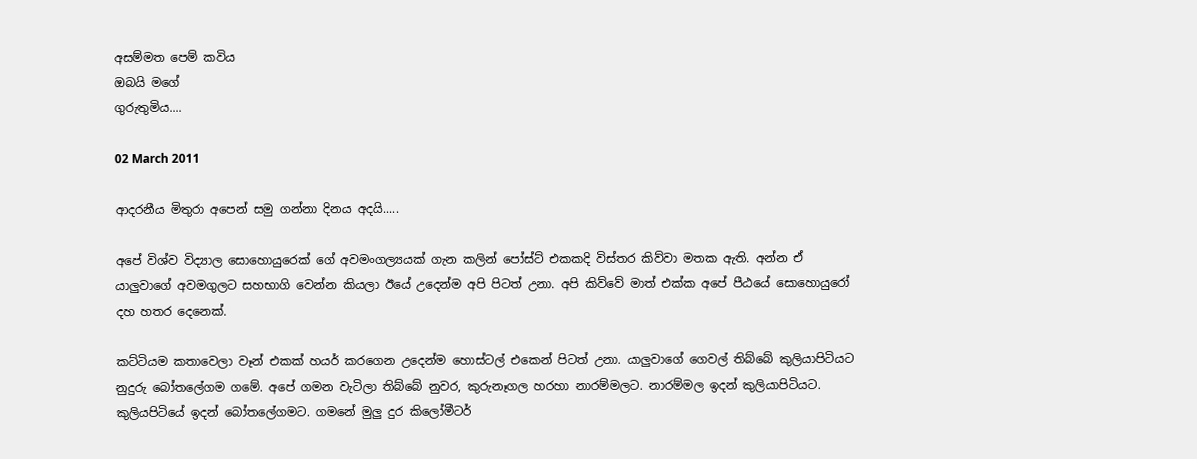අසම්මත පෙම් කවිය
ඔබයි මගේ
ගුරුතුමිය....

02 March 2011

ආදරනීය මිතුරා අපෙන් සමු ගන්නා දිනය අදයි.....

අපේ විශ්ව විද්‍යාල සොහොයුරෙක් ගේ අවමංගල්‍යයක් ගැන කලින් පෝස්ට් එකකදි විස්තර කිව්වා මතක ඇති. අන්න ඒ යාලුවාගේ අවමගුලට සහභාගි වෙන්න කියලා ඊයේ උදෙන්ම අපි පිටත් උනා. අපි කිව්වේ මාත් එක්ක අපේ පීඨයේ සොහොයුරෝ දහ හතර දෙනෙක්.

කට්ටියම කතාවෙලා වෑන් එකක් හයර් කරගෙන උදෙන්ම හොස්ටල් එකෙන් පිටත් උනා. යාලුවාගේ ගෙවල් තිබ්බේ කුලියාපිටියට නුදුරු බෝතලේගම ගමේ. අපේ ගමන වැටිලා තිබ්බේ නුවර, කුරුනෑගල හරහා නාරම්මලට. නාරම්මල ඉදන් කුලියාපිටියට. කුලියපිටියේ ඉදන් බෝතලේගමට. ගමනේ මුලු දුර කිලෝමීටර්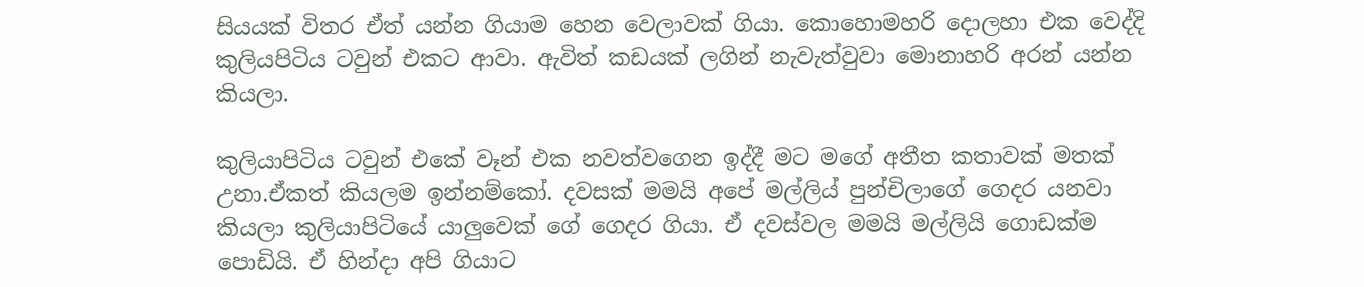සියයක් විතර ඒත් යන්න ගියාම හෙන වෙලාවක් ගියා. කොහොමහරි දොලහා එක වෙද්දි කුලියපිටිය ටවුන් එකට ආවා. ඇවිත් කඩයක් ලගින් නැවැත්වුවා මොනාහරි අරන් යන්න කියලා.

කුලියාපිටිය ටවුන් එකේ වෑන් එක නවත්වගෙන ඉද්දී මට මගේ අතීත කතාවක් මතක් උනා.ඒකත් කියලම ඉන්නම්කෝ. දවසක් මමයි අපේ මල්ලිය් පුන්චිලාගේ ගෙදර යනවා කියලා කුලියාපිටියේ යාලුවෙක් ගේ ගෙදර ගියා. ඒ දවස්වල මමයි මල්ලියි ගොඩක්ම පොඩියි. ඒ හින්දා අපි ගියාට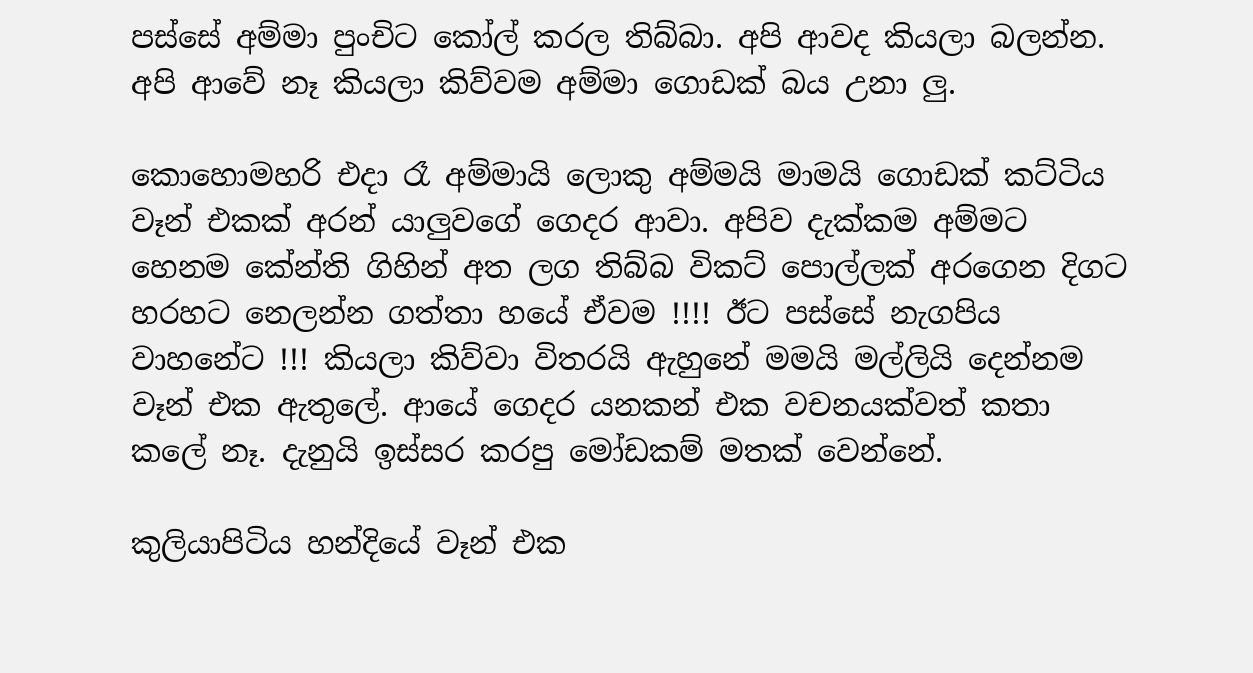පස්සේ අම්මා පුංචිට කෝල් කරල තිබ්බා. අපි ආවද කියලා බලන්න. අපි ආවේ නෑ කියලා කිව්වම අම්මා ගොඩක් බය උනා ලු.

කොහොමහරි එදා රෑ අම්මායි ලොකු අම්මයි මාමයි ගොඩක් කට්ටිය වෑන් එකක් අරන් යාලුවගේ ගෙදර ආවා. අපිව දැක්කම අම්මට හෙනම කේන්ති ගිහින් අත ලග තිබ්බ විකට් පොල්ලක් අරගෙන දිගට හරහට නෙලන්න ගත්තා හයේ ඒවම !!!! ඊට පස්සේ නැගපිය වාහනේට !!! කියලා කිව්වා විතරයි ඇහුනේ මමයි මල්ලියි දෙන්නම වෑන් එක ඇතුලේ. ආයේ ගෙදර යනකන් එක වචනයක්වත් කතා කලේ නෑ. දැනුයි ඉස්සර කරපු මෝඩකම් මතක් වෙන්නේ.

කුලියාපිටිය හන්දියේ වෑන් එක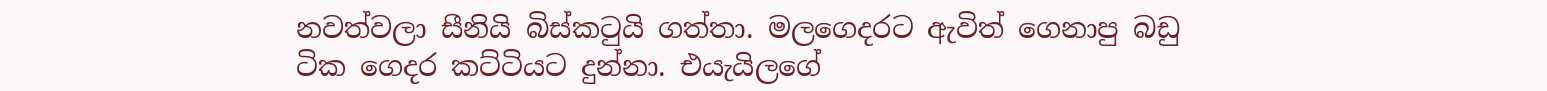නවත්වලා සීනියි බිස්කටුයි ගත්තා. මලගෙදරට ඇවිත් ගෙනාපු බඩු ටික ගෙදර කට්ටියට දුන්නා. එයැයිලගේ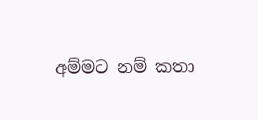අම්මට නම් කතා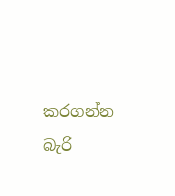කරගන්න බැරි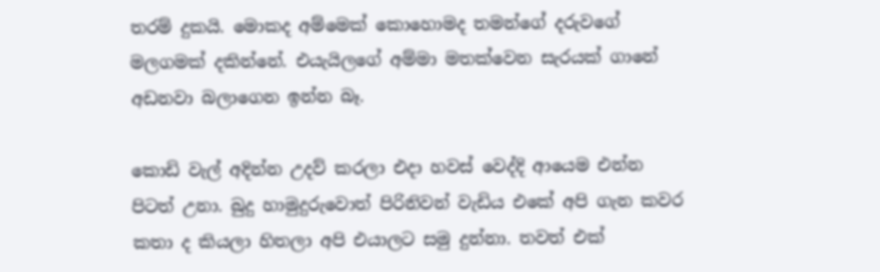තරම් දුකයි. මොකද අම්මෙක් කොහොමද තමන්ගේ දරුවගේ මලගමක් දකින්නේ. එයැයිලගේ අම්මා මතක්වෙන සැරයක් ගානේ අඩනවා බලාගෙන ඉන්න බෑ.

කොඩි වැල් අදින්න උදව් කරලා එදා හවස් වෙද්දි ආයෙම එන්න පිටත් උනා. බුදු හාමුදුරුවොත් පිරිනිවන් වැඩිය එකේ අපි ගැන කවර කතා ද කියලා හිතලා අපි එයාලට සමු දුන්නා. තවත් එක්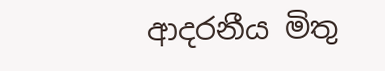ආදරනීය මිතු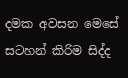දමක අවසන මෙසේ සටහන් කිරිම සිද්ද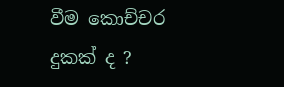වීම කොච්චර දුකක් ද ?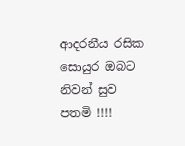ආදරනීය රසික සොයුර ඔබට නිවන් සුව පතමි !!!!